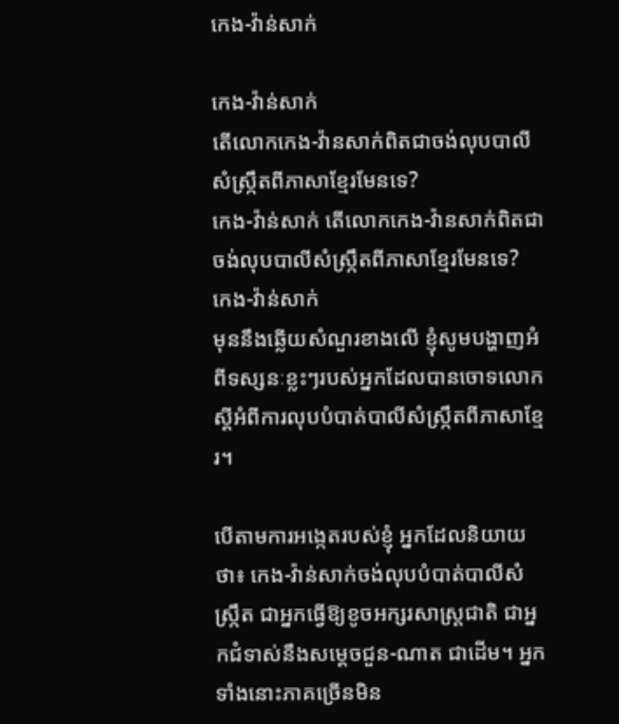កេង-វ៉ាន់សាក់

កេង-វ៉ាន់សាក់
តើលោកកេង-វ៉ានសាក់ពិតជាចង់លុបបាលីសំស្ក្រឹតពីភាសាខ្មែរមែនទេ?
កេង-វ៉ាន់សាក់ តើលោកកេង-វ៉ានសាក់ពិតជាចង់លុបបាលីសំស្ក្រឹតពីភាសាខ្មែរមែនទេ?
កេង-វ៉ាន់សាក់
មុននឹងឆ្លើយសំណួរខាងលើ ខ្ញុំសូមបង្ហាញអំពីទស្សនៈខ្លះៗរបស់អ្នកដែលបានចោទលោកស្ដីអំពីការលុបបំបាត់បាលីសំស្ក្រឹតពីភាសាខ្មែរ។

បើតាមការអង្កេតរបស់ខ្ញុំ អ្នកដែលនិយាយថា៖ កេង-វ៉ាន់សាក់ចង់លុបបំបាត់បាលីសំស្ក្រឹត ជាអ្នកធ្វើឱ្យខូចអក្សរសាស្ត្រជាតិ ជាអ្នកជំទាស់នឹងសម្ដេចជួន-ណាត ជាដើម។ អ្នកទាំងនោះភាគច្រើនមិន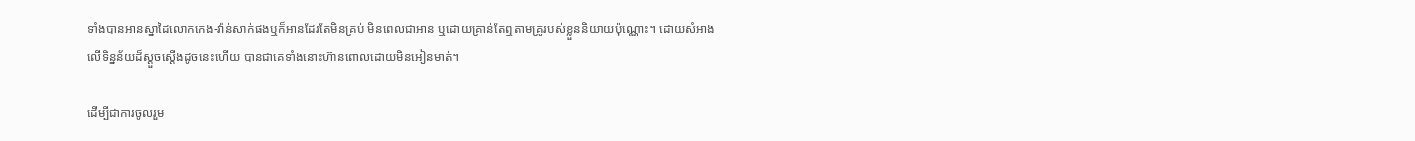ទាំងបានអានស្នាដៃលោកកេង-វ៉ាន់សាក់ផងឬក៏អានដែរតែមិនគ្រប់ មិនពេលជាអាន ឬដោយគ្រាន់តែឮតាមគ្រូរបស់ខ្លួននិយាយប៉ុណ្ណោះ។ ដោយសំអាងលើទិន្នន័យដ៏ស្ដួចស្ដើងដូចនេះហើយ បានជាគេទាំងនោះហ៊ានពោលដោយមិនអៀនមាត់។

ដើម្បីជាការចូលរួម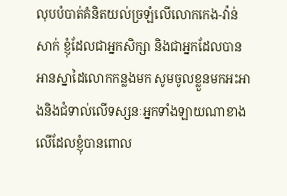លុបបំបាត់គំនិតយល់ច្រឡំលើលោកកេង-វ៉ាន់សាក់ ខ្ញុំដែលជាអ្នកសិក្សា និងជាអ្នកដែលបានអានស្នាដៃលោកកន្លងមក សូមចូលខ្លួនមកអះអាងនិងជំទាល់លើទស្សនៈអ្នកទាំងឡាយណាខាងលើដែលខ្ញុំបានពោល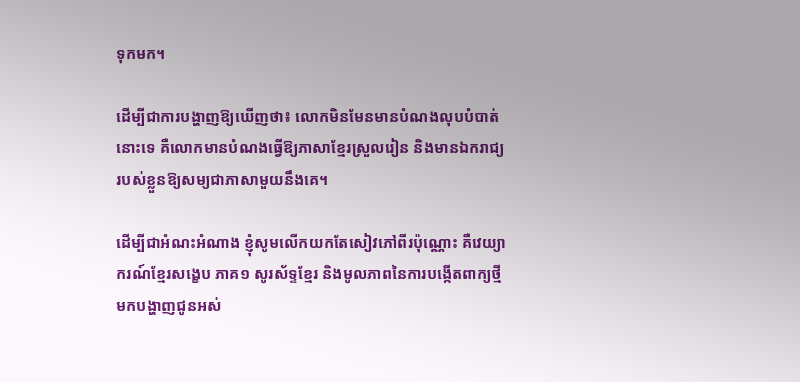ទុកមក។

ដើម្បីជាការបង្ហាញឱ្យឃើញថា៖ លោកមិនមែនមានបំណងលុបបំបាត់នោះទេ គឺលោកមានបំណងធ្វើឱ្យភាសាខ្មែរស្រួលរៀន និងមានឯករាជ្យរបស់ខ្លួនឱ្យសម្យជាភាសាមួយនឹងគេ។

ដើម្បីជាអំណះអំណាង ខ្ញុំសូមលើកយកតែសៀវភៅពីរប៉ុណ្ណោះ គឺវេយ្យាករណ៍ខ្មែរសង្ខេប ភាគ១ សូរស័ទ្ទខ្មែរ និងមូលភាពនៃការបង្កើតពាក្យថ្មីមកបង្ហាញជូនអស់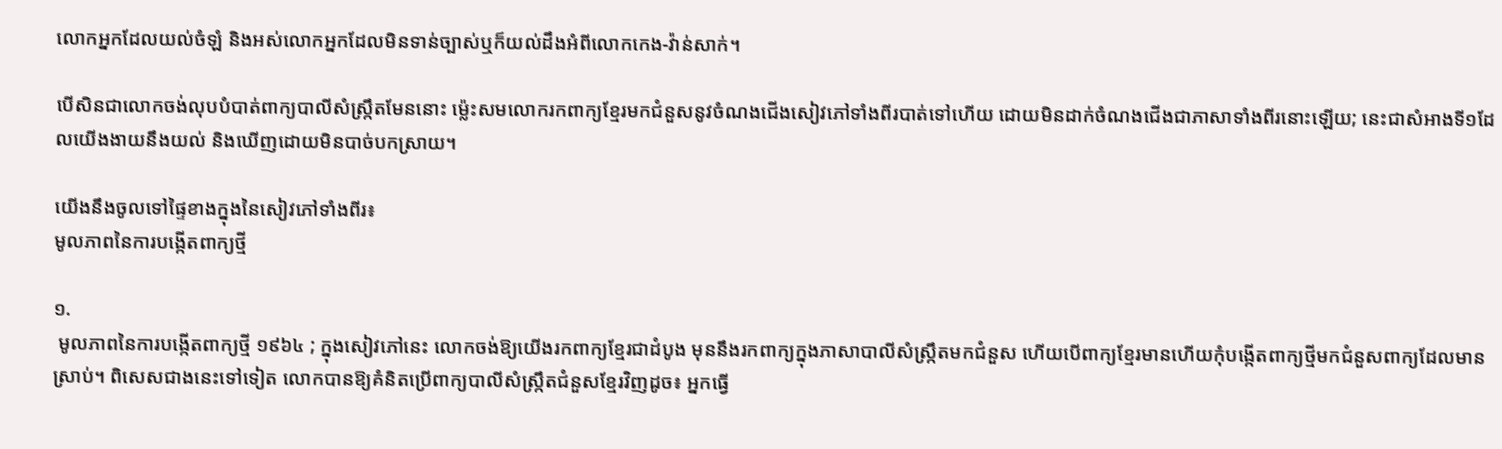លោកអ្នកដែលយល់ចំឡំ និងអស់លោកអ្នកដែលមិនទាន់ច្បាស់ឬក៏យល់ដឹងអំពីលោកកេង-វ៉ាន់សាក់។

បើសិនជាលោកចង់លុបបំបាត់ពាក្យបាលីសំស្ក្រឹតមែននោះ ម្ល៉េះសមលោករកពាក្យខ្មែរមកជំនួសនូវចំណងជើងសៀវភៅទាំងពីរបាត់ទៅហើយ ដោយមិនដាក់ចំណងជើងជាភាសាទាំងពីរនោះឡើយ; នេះជាសំអាងទី១ដែលយើងងាយនឹងយល់ និងឃើញដោយមិនបាច់បកស្រាយ។

យើងនឹងចូលទៅផ្ទៃខាងក្នុងនៃសៀវភៅទាំងពីរ៖
មូលភាពនៃការបង្កើតពាក្យថ្មី

១.
 មូលភាពនៃការបង្កើតពាក្យថ្មី ១៩៦៤ ; ក្នុងសៀវភៅនេះ លោកចង់ឱ្យយើងរកពាក្យខ្មែរជាដំបូង មុននឹងរកពាក្យក្នុងភាសាបាលីសំស្ក្រឹតមកជំនួស ហើយបើពាក្យខ្មែរមានហើយកុំបង្កើតពាក្យថ្មីមកជំនួសពាក្យដែលមានស្រាប់។ ពិសេសជាងនេះទៅទៀត លោកបានឱ្យគំនិតប្រើពាក្យបាលីសំស្ក្រឹតជំនួសខ្មែរវិញដូច៖ អ្នកធ្វើ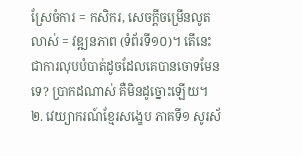ស្រែចំការ = កសិករ, សេចក្ដីចម្រើនលូតលាស់ = វឌ្ឍនភាព (ទំព័រទី១០)។ តើនេះជាការលុបបំបាត់ដូចដែលគេបានចោទមែនទេ? ប្រាកដណាស់ គឺមិនដូច្នោះឡើយ។
២. វេយ្យាករណ៍ខ្មែរសង្ខេប ភាគទី១ សូរស័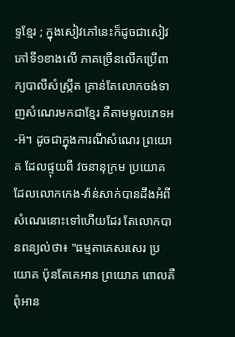ទ្ទខ្មែរ ; ក្នុងសៀវភៅនេះក៏ដូចជាសៀវភៅទី១ខាងលើ ភាគច្រើនលើកប្រើពាក្យបាលីសំស្ក្រឹត គ្រាន់តែលោកចង់ទាញសំណេរមកជាខ្មែរ គឺតាមមូលភេទអ-អ៊។ ដូចជាក្នុងការណីសំណេរ ព្រយោគ ដែលផ្ទុយពី វចនានុក្រម ប្រយោគ ដែលលោកកេង-វ៉ាន់សាក់បានដឹងអំពីសំណេរនោះទៅហើយដែរ តែលោកបានពន្យល់ថា៖ "ធម្មតាគេសរសេរ ប្រយោគ ប៉ុនតែគេអាន ព្រយោគ ពោលគឺពុំអាន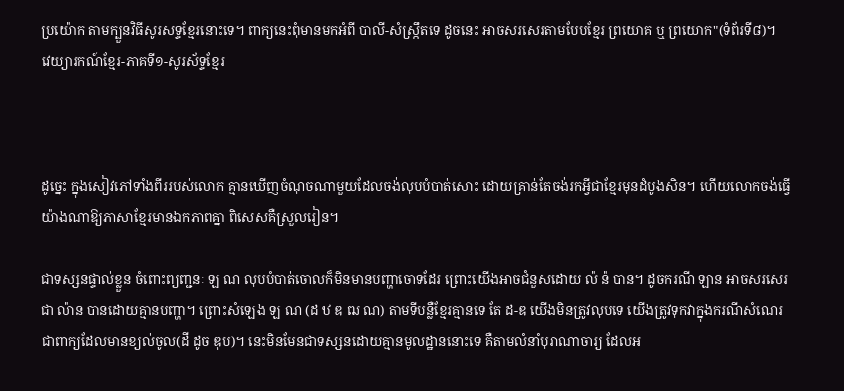ប្រយ៉ោក តាមក្បួនវិធីសូរសទ្ទខ្មែរនោះទេ។ ពាក្យនេះពុំមានមកអំពី បាលី-សំស្ក្រឹតទេ ដូចនេះ អាចសរសេរតាមបែបខ្មែរ ព្រយោគ ឬ ព្រយោក"(ទំព័រទី៨)។
វេយ្យារកណ៍ខ្មែរ-ភាគទី១-សូរស័ទ្ទខ្មែរ



ដូច្នេះ ក្នុងសៀវភៅទាំងពីររបស់លោក គ្មានឃើញចំណុចណាមួយដែលចង់លុបបំបាត់សោះ ដោយគ្រាន់តែចង់រកអ្វីជាខ្មែរមុនដំបូងសិន។ ហើយលោកចង់ធ្វើយ៉ាងណាឱ្យភាសាខ្មែរមានឯកភាពគ្នា ពិសេសគឺស្រួលរៀន។

ជាទស្សនផ្ទាល់ខ្លួន ចំពោះព្យញ្ជនៈ ឡ ណ លុបបំបាត់ចោលក៏មិនមានបញ្ហាចោទដែរ ព្រោះយើងអាចជំនួសដោយ ល៉ ន៉ បាន។ ដូចករណី ឡាន អាចសរសេរជា ល៉ាន បានដោយគ្មានបញ្ហា។ ព្រោះសំឡេង ឡ ណ (ដ ឋ ឌ ឍ ណ) តាមទីបន្លឺខ្មែរគ្មានទេ តែ ដ-ឌ យើងមិនត្រូវលុបទេ យើងត្រូវទុកវាក្នុងករណីសំណេរ ជាពាក្យដែលមានខ្យល់ចូល(ដី ដូច ឌុប)។ នេះមិនមែនជាទស្សនដោយគ្មានមូលដ្ឋាននោះទេ គឺតាមលំនាំបុរាណាចារ្យ ដែលអ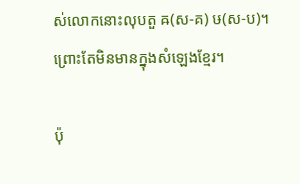ស់លោកនោះលុបតួ ឝ(ស-គ) ឞ(ស-ប)។ ព្រោះតែមិនមានក្នុងសំឡេងខ្មែរ។

ប៉ុ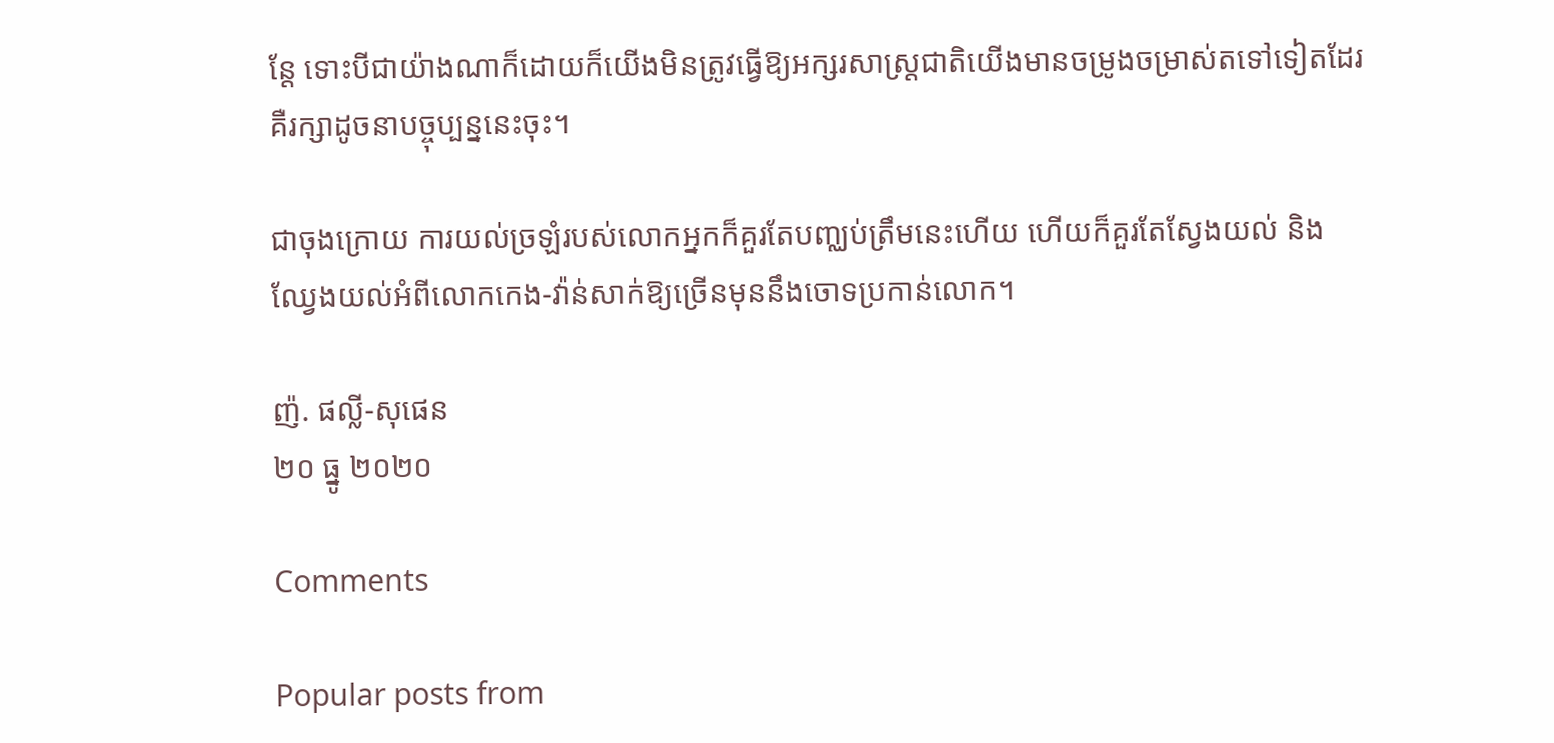ន្តែ ទោះបីជាយ៉ាងណាក៏ដោយក៏យើងមិនត្រូវធ្វើឱ្យអក្សរសាស្ត្រជាតិយើងមានចម្រូងចម្រាស់តទៅទៀតដែរ គឺរក្សាដូចនាបច្ចុប្បន្ននេះចុះ។

ជាចុងក្រោយ ការយល់ច្រឡំរបស់លោកអ្នកក៏គួរតែបញ្ឈប់ត្រឹមនេះហើយ ហើយក៏គួរតែស្វែងយល់ និងឈ្វែងយល់អំពីលោកកេង-វ៉ាន់សាក់ឱ្យច្រើនមុននឹងចោទប្រកាន់លោក។

ញ៉. ផល្លី-សុផេន
២០ ធ្នូ ២០២០

Comments

Popular posts from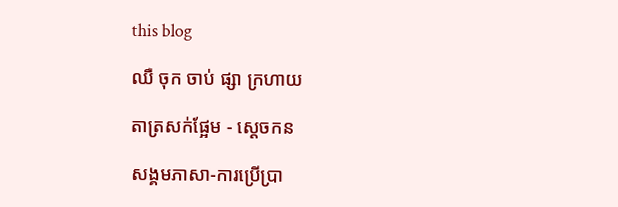this blog

ឈឺ ចុក ចាប់ ផ្សា ក្រហាយ

តាត្រសក់ផ្អែម - ស្ដេចកន

សង្គមភាសា-ការប្រើប្រា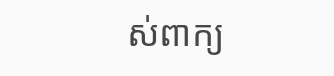ស់ពាក្យ